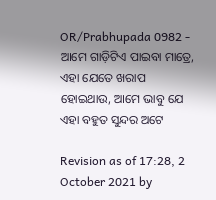OR/Prabhupada 0982 - ଆମେ ଗାଡ଼ିଟିଏ ପାଇବା ମାତ୍ରେ, ଏହା ଯେତେ ଖରାପ ହୋଇଥାଉ, ଆମେ ଭାବୁ ଯେ ଏହା ବହୁତ ସୁନ୍ଦର ଅଟେ

Revision as of 17:28, 2 October 2021 by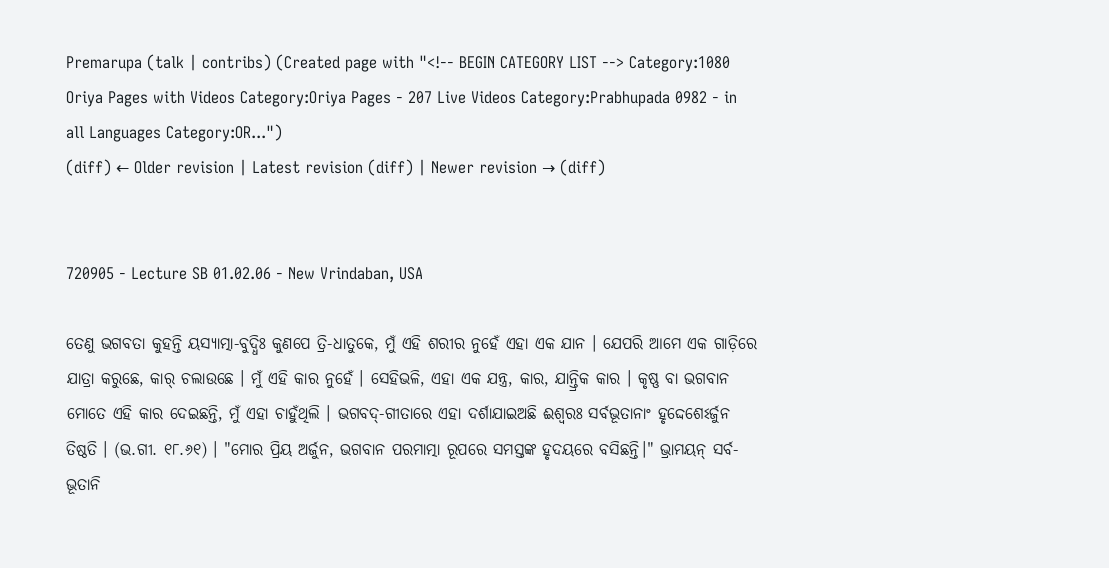Premarupa (talk | contribs) (Created page with "<!-- BEGIN CATEGORY LIST --> Category:1080 Oriya Pages with Videos Category:Oriya Pages - 207 Live Videos Category:Prabhupada 0982 - in all Languages Category:OR...")
(diff) ← Older revision | Latest revision (diff) | Newer revision → (diff)


720905 - Lecture SB 01.02.06 - New Vrindaban, USA

ତେଣୁ ଭଗବତା କୁହନ୍ତି ୟସ୍ୟାତ୍ମା-ବୁଦ୍ଧିଃ କୁଣପେ ତ୍ରି-ଧାତୁକେ, ମୁଁ ଏହି ଶରୀର ନୁହେଁ ଏହା ଏକ ଯାନ । ଯେପରି ଆମେ ଏକ ଗାଡ଼ିରେ ଯାତ୍ରା କରୁଛେ, କାର୍ ଚଲାଉଛେ । ମୁଁ ଏହି କାର ନୁହେଁ । ସେହିଭଳି, ଏହା ଏକ ଯନ୍ତ୍ର, କାର, ଯାନ୍ତ୍ରିକ କାର । କୃଷ୍ଣ ବା ଭଗବାନ ମୋତେ ଏହି କାର ଦେଇଛନ୍ତି, ମୁଁ ଏହା ଚାହୁଁଥିଲି । ଭଗବଦ୍-ଗୀତାରେ ଏହା ଦର୍ଶାଯାଇଅଛି ଈଶ୍ୱରଃ ସର୍ବଭୂତାନାଂ ହୃଦ୍ଦେଶେଽର୍ଜୁନ ତିଷ୍ଠତି । (ଭ.ଗୀ. ୧୮.୬୧) । "ମୋର ପ୍ରିୟ ଅର୍ଜୁନ, ଭଗବାନ ପରମାତ୍ମା ରୂପରେ ସମସ୍ତଙ୍କ ହୃଦୟରେ ବସିଛନ୍ତି।" ଭ୍ରାମୟନ୍ ସର୍ବ-ଭୂତାନି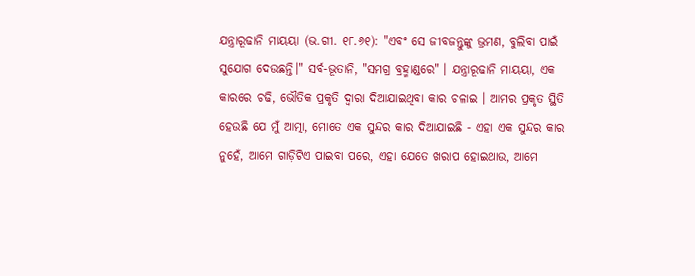ଯନ୍ତ୍ରାରୂଢାନି ମାୟୟା (ଭ.ଗୀ. ୧୮.୬୧): "ଏବଂ ସେ ଜୀବଜନ୍ତୁଙ୍କୁ ଭ୍ରମଣ, ବୁଲିବା ପାଇଁ ସୁଯୋଗ ଦେଉଛନ୍ତି।" ସର୍ବ-ଭୂତାନି, "ସମଗ୍ର ବ୍ରହ୍ମାଣ୍ଡରେ" । ଯନ୍ତ୍ରାରୂଢାନି ମାୟୟା, ଏକ କାରରେ ଚଢି, ଭୌତିକ ପ୍ରକୃତି ଦ୍ୱାରା ଦିଆଯାଇଥିବା କାର ଚଳାଇ । ଆମର ପ୍ରକୃତ ସ୍ଥିତି ହେଉଛି ଯେ ମୁଁ ଆତ୍ମା, ମୋତେ ଏକ ସୁନ୍ଦର କାର ଦିଆଯାଇଛି - ଏହା ଏକ ସୁନ୍ଦର କାର ନୁହେଁ, ଆମେ ଗାଡ଼ିଟିଏ ପାଇବା ପରେ, ଏହା ଯେତେ ଖରାପ ହୋଇଥାଉ, ଆମେ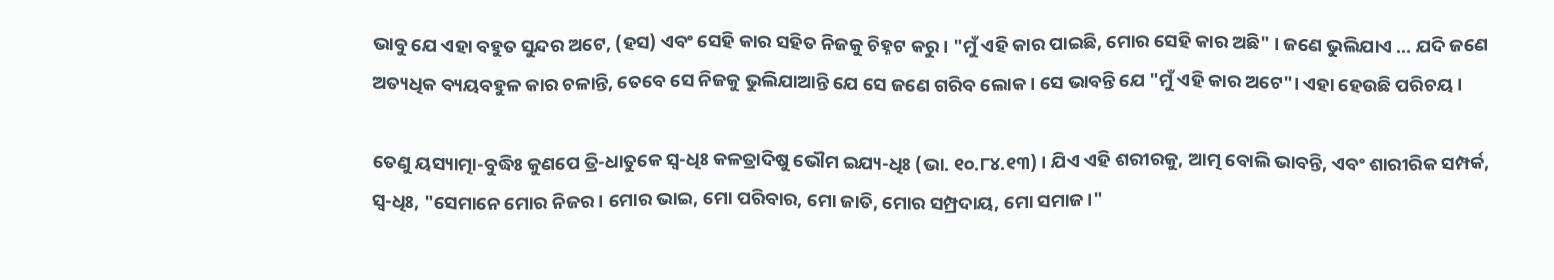ଭାବୁ ଯେ ଏହା ବହୁତ ସୁନ୍ଦର ଅଟେ, (ହସ) ଏବଂ ସେହି କାର ସହିତ ନିଜକୁ ଚିହ୍ନଟ କରୁ । "ମୁଁ ଏହି କାର ପାଇଛି, ମୋର ସେହି କାର ଅଛି" । ଜଣେ ଭୁଲିଯାଏ ... ଯଦି ଜଣେ ଅତ୍ୟଧିକ ବ୍ୟୟବହୁଳ କାର ଚଳାନ୍ତି, ତେବେ ସେ ନିଜକୁ ଭୁଲିଯାଆନ୍ତି ଯେ ସେ ଜଣେ ଗରିବ ଲୋକ । ସେ ଭାବନ୍ତି ଯେ "ମୁଁ ଏହି କାର ଅଟେ"। ଏହା ହେଉଛି ପରିଚୟ ।

ତେଣୁ ୟସ୍ୟାତ୍ମା-ବୁଦ୍ଧିଃ କୁଣପେ ତ୍ରି-ଧାତୁକେ ସ୍ଵ-ଧିଃ କଳତ୍ରାଦିଷୁ ଭୌମ ଇଯ୍ୟ-ଧିଃ (ଭା. ୧୦.୮୪.୧୩) । ଯିଏ ଏହି ଶରୀରକୁ, ଆତ୍ମ ବୋଲି ଭାବନ୍ତି, ଏବଂ ଶାରୀରିକ ସମ୍ପର୍କ, ସ୍ଵ-ଧିଃ, "ସେମାନେ ମୋର ନିଜର। ମୋର ଭାଇ, ମୋ ପରିବାର, ମୋ ଜାତି, ମୋର ସମ୍ପ୍ରଦାୟ, ମୋ ସମାଜ।"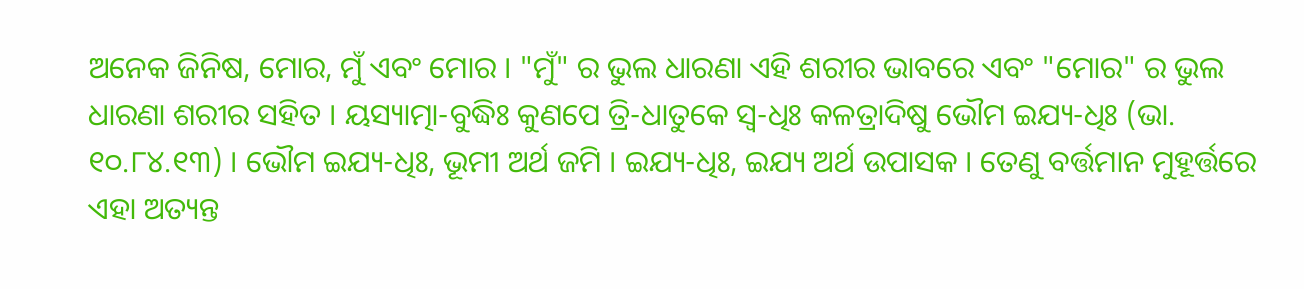ଅନେକ ଜିନିଷ, ମୋର, ମୁଁ ଏବଂ ମୋର । "ମୁଁ" ର ଭୁଲ ଧାରଣା ଏହି ଶରୀର ଭାବରେ ଏବଂ "ମୋର" ର ଭୁଲ ଧାରଣା ଶରୀର ସହିତ । ୟସ୍ୟାତ୍ମା-ବୁଦ୍ଧିଃ କୁଣପେ ତ୍ରି-ଧାତୁକେ ସ୍ଵ-ଧିଃ କଳତ୍ରାଦିଷୁ ଭୌମ ଇଯ୍ୟ-ଧିଃ (ଭା. ୧୦.୮୪.୧୩) । ଭୌମ ଇଯ୍ୟ-ଧିଃ, ଭୂମୀ ଅର୍ଥ ଜମି । ଇଯ୍ୟ-ଧିଃ, ଇଯ୍ୟ ଅର୍ଥ ଉପାସକ । ତେଣୁ ବର୍ତ୍ତମାନ ମୁହୂର୍ତ୍ତରେ ଏହା ଅତ୍ୟନ୍ତ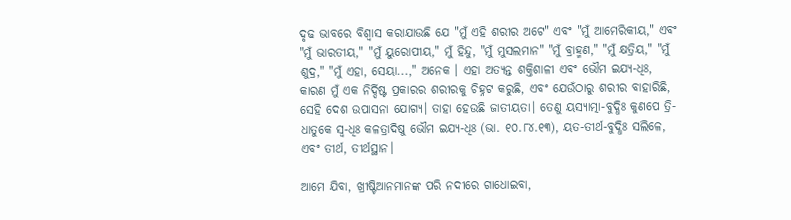ଦୃଢ ଭାବରେ ବିଶ୍ୱାସ କରାଯାଉଛି ଯେ "ମୁଁ ଏହି ଶରୀର ଅଟେ" ଏବଂ "ମୁଁ ଆମେରିକୀୟ," ଏବଂ "ମୁଁ ଭାରତୀୟ," "ମୁଁ ୟୁରୋପୀୟ," ମୁଁ ହିନ୍ଦୁ, "ମୁଁ ମୁସଲମାନ" "ମୁଁ ବ୍ରାହ୍ମଣ," "ମୁଁ କ୍ଷତ୍ରିୟ," "ମୁଁ ଶୁଦ୍ର," "ମୁଁ ଏହା, ସେୟା...," ଅନେକ । ଏହା ଅତ୍ୟନ୍ତ ଶକ୍ତିଶାଳୀ ଏବଂ ଭୌମ ଇଯ୍ୟ-ଧିଃ, କାରଣ ମୁଁ ଏକ ନିର୍ଦ୍ଦିଷ୍ଟ ପ୍ରକାରର ଶରୀରକୁ ଚିହ୍ନଟ କରୁଛି, ଏବଂ ଯେଉଁଠାରୁ ଶରୀର ବାହାରିଛି, ସେହି ଦେଶ ଉପାସନା ଯୋଗ୍ୟ। ତାହା ହେଉଛି ଜାତୀୟତା। ତେଣୁ ୟସ୍ୟାତ୍ମା-ବୁଦ୍ଧିଃ କୁଣପେ ତ୍ରି-ଧାତୁକେ ସ୍ଵ-ଧିଃ କଳତ୍ରାଦିଷୁ ଭୌମ ଇଯ୍ୟ-ଧିଃ (ଭା. ୧୦.୮୪.୧୩), ୟତ-ତୀର୍ଥ-ବୁଦ୍ଧିଃ ସଲିଳେ, ଏବଂ ତୀର୍ଥ, ତୀର୍ଥସ୍ଥାନ।

ଆମେ ଯିବା, ଖ୍ରୀଷ୍ଟିଆନମାନଙ୍କ ପରି ନଦୀରେ ଗାଧୋଇବା,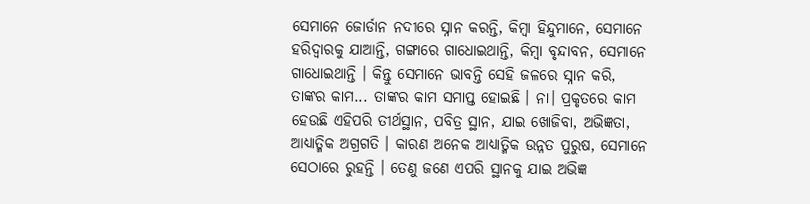ସେମାନେ ଜୋର୍ଡାନ ନଦୀରେ ସ୍ନାନ କରନ୍ତି, କିମ୍ବା ହିନ୍ଦୁମାନେ, ସେମାନେ ହରିଦ୍ୱାରକୁ ଯାଆନ୍ତି, ଗଙ୍ଗାରେ ଗାଧୋଇଥାନ୍ତି, କିମ୍ବା ବୃନ୍ଦାବନ, ସେମାନେ ଗାଧୋଇଥାନ୍ତି । କିନ୍ତୁ ସେମାନେ ଭାବନ୍ତି ସେହି ଜଳରେ ସ୍ନାନ କରି, ତାଙ୍କର କାମ... ତାଙ୍କର କାମ ସମାପ୍ତ ହୋଇଛି । ନା। ପ୍ରକୃତରେ କାମ ହେଉଛି ଏହିପରି ତୀର୍ଥସ୍ଥାନ, ପବିତ୍ର ସ୍ଥାନ, ଯାଇ ଖୋଜିବା, ଅଭିଜ୍ଞତା, ଆଧ୍ୟାତ୍ମିକ ଅଗ୍ରଗତି । କାରଣ ଅନେକ ଆଧ୍ୟାତ୍ମିକ ଉନ୍ନତ ପୁରୁଷ, ସେମାନେ ସେଠାରେ ରୁହନ୍ତି । ତେଣୁ ଜଣେ ଏପରି ସ୍ଥାନକୁ ଯାଇ ଅଭିଜ୍ଞ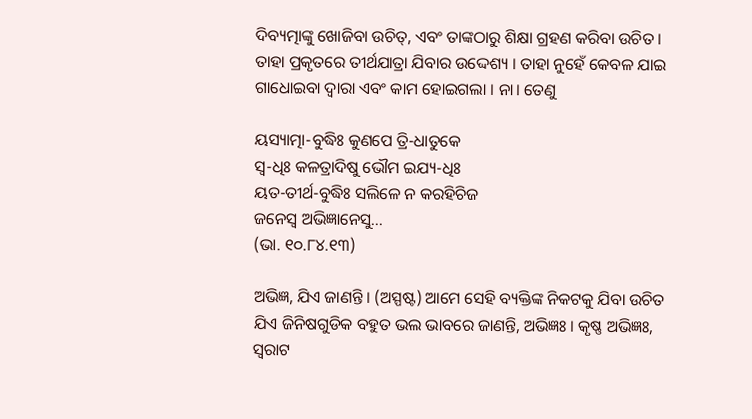ଦିବ୍ୟତ୍ମାଙ୍କୁ ଖୋଜିବା ଉଚିତ୍, ଏବଂ ତାଙ୍କଠାରୁ ଶିକ୍ଷା ଗ୍ରହଣ କରିବା ଉଚିତ । ତାହା ପ୍ରକୃତରେ ତୀର୍ଥଯାତ୍ରା ଯିବାର ଉଦ୍ଦେଶ୍ୟ । ତାହା ନୁହେଁ କେବଳ ଯାଇ ଗାଧୋଇବା ଦ୍ୱାରା ଏବଂ କାମ ହୋଇଗଲା । ନା। ତେଣୁ

ୟସ୍ୟାତ୍ମା-ବୁଦ୍ଧିଃ କୁଣପେ ତ୍ରି-ଧାତୁକେ
ସ୍ଵ-ଧିଃ କଳତ୍ରାଦିଷୁ ଭୌମ ଇଯ୍ୟ-ଧିଃ
ୟତ-ତୀର୍ଥ-ବୁଦ୍ଧିଃ ସଲିଳେ ନ କରହିଚିଜ
ଜନେସ୍ୱ ଅଭିଜ୍ଞାନେସୁ...
(ଭା. ୧୦.୮୪.୧୩)

ଅଭିଜ୍ଞ, ଯିଏ ଜାଣନ୍ତି । (ଅସ୍ପଷ୍ଟ) ଆମେ ସେହି ବ୍ୟକ୍ତିଙ୍କ ନିକଟକୁ ଯିବା ଉଚିତ ଯିଏ ଜିନିଷଗୁଡିକ ବହୁତ ଭଲ ଭାବରେ ଜାଣନ୍ତି, ଅଭିଜ୍ଞଃ । କୃଷ୍ଣ ଅଭିଜ୍ଞଃ, ସ୍ଵରାଟ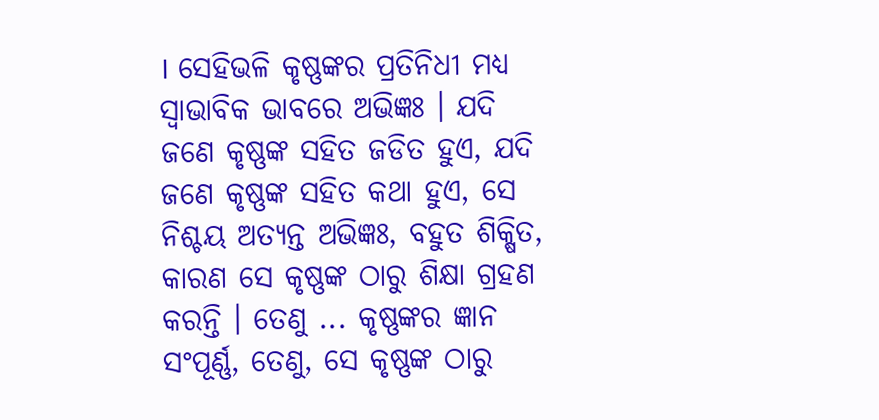। ସେହିଭଳି କୃଷ୍ଣଙ୍କର ପ୍ରତିନିଧୀ ମଧ୍ୟ ସ୍ୱାଭାବିକ ଭାବରେ ଅଭିଜ୍ଞଃ । ଯଦି ଜଣେ କୃଷ୍ଣଙ୍କ ସହିତ ଜଡିତ ହୁଏ, ଯଦି ଜଣେ କୃଷ୍ଣଙ୍କ ସହିତ କଥା ହୁଏ, ସେ ନିଶ୍ଚୟ ଅତ୍ୟନ୍ତ ଅଭିଜ୍ଞଃ, ବହୁତ ଶିକ୍ଷିତ, କାରଣ ସେ କୃଷ୍ଣଙ୍କ ଠାରୁ ଶିକ୍ଷା ଗ୍ରହଣ କରନ୍ତି । ତେଣୁ ... କୃଷ୍ଣଙ୍କର ଜ୍ଞାନ ସଂପୂର୍ଣ୍ଣ, ତେଣୁ, ସେ କୃଷ୍ଣଙ୍କ ଠାରୁ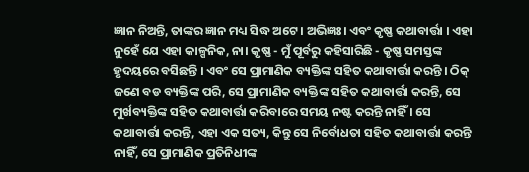ଜ୍ଞାନ ନିଅନ୍ତି, ତାଙ୍କର ଜ୍ଞାନ ମଧ୍ୟ ସିଦ୍ଧ ଅଟେ । ଅଭିଜ୍ଞଃ। ଏବଂ କୃଷ୍ଣ କଥାବାର୍ତ୍ତା । ଏହା ନୁହେଁ ଯେ ଏହା କାଳ୍ପନିକ, ନା। କୃଷ୍ଣ - ମୁଁ ପୂର୍ବରୁ କହିସାରିଛି - କୃଷ୍ଣ ସମସ୍ତଙ୍କ ହୃଦୟରେ ବସିଛନ୍ତି । ଏବଂ ସେ ପ୍ରାମାଣିକ ବ୍ୟକ୍ତିଙ୍କ ସହିତ କଥାବାର୍ତ୍ତା କରନ୍ତି । ଠିକ୍ ଜଣେ ବଡ ବ୍ୟକ୍ତିଙ୍କ ପରି, ସେ ପ୍ରାମାଣିକ ବ୍ୟକ୍ତିଙ୍କ ସହିତ କଥାବାର୍ତ୍ତା କରନ୍ତି, ସେ ମୁର୍ଖବ୍ୟକ୍ତିଙ୍କ ସହିତ କଥାବାର୍ତ୍ତା କରିବାରେ ସମୟ ନଷ୍ଟ କରନ୍ତି ନାହିଁ । ସେ କଥାବାର୍ତ୍ତା କରନ୍ତି, ଏହା ଏକ ସତ୍ୟ, କିନ୍ତୁ ସେ ନିର୍ବୋଧତା ସହିତ କଥାବାର୍ତ୍ତା କରନ୍ତି ନାହିଁ, ସେ ପ୍ରାମାଣିକ ପ୍ରତିନିଧୀଙ୍କ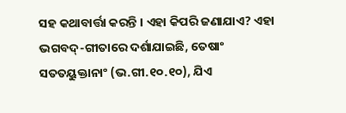ସହ କଥାବାର୍ତ୍ତା କରନ୍ତି । ଏହା କିପରି ଜଣାଯାଏ? ଏହା ଭଗବଦ୍-ଗୀତାରେ ଦର୍ଶାଯାଇଛି, ତେଷାଂ ସତତୟୁକ୍ତାନାଂ (ଭ.ଗୀ.୧୦.୧୦), ଯିଏ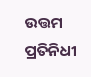ଉତ୍ତମ ପ୍ରତିନିଧୀ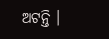ଅଟନ୍ତି ।